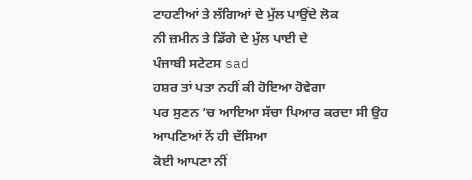ਟਾਹਣੀਆਂ ਤੇ ਲੱਗਿਆਂ ਦੇ ਮੁੱਲ ਪਾਉਂਦੇ ਲੋਕ
ਨੀ ਜ਼ਮੀਨ ਤੇ ਡਿੱਗੇ ਦੇ ਮੁੱਲ ਪਾਈ ਦੇ
ਪੰਜਾਬੀ ਸਟੇਟਸ sad
ਹਸ਼ਰ ਤਾਂ ਪਤਾ ਨਹੀਂ ਕੀ ਹੋਇਆ ਹੋਵੇਗਾ
ਪਰ ਸੁਣਨ ‘ਚ ਆਇਆ ਸੱਚਾ ਪਿਆਰ ਕਰਦਾ ਸੀ ਉਹ
ਆਪਣਿਆਂ ਨੇਂ ਹੀ ਦੱਸਿਆ
ਕੋਈ ਆਪਣਾ ਨੀਂ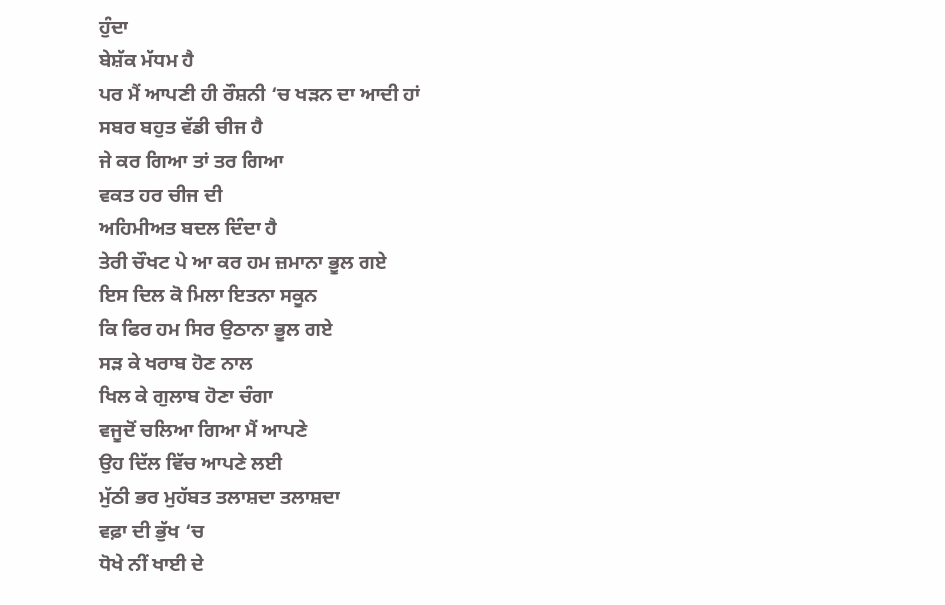ਹੁੰਦਾ
ਬੇਸ਼ੱਕ ਮੱਧਮ ਹੈ
ਪਰ ਮੈਂ ਆਪਣੀ ਹੀ ਰੌਸ਼ਨੀ ‘ਚ ਖੜਨ ਦਾ ਆਦੀ ਹਾਂ
ਸਬਰ ਬਹੁਤ ਵੱਡੀ ਚੀਜ ਹੈ
ਜੇ ਕਰ ਗਿਆ ਤਾਂ ਤਰ ਗਿਆ
ਵਕਤ ਹਰ ਚੀਜ ਦੀ
ਅਹਿਮੀਅਤ ਬਦਲ ਦਿੰਦਾ ਹੈ
ਤੇਰੀ ਚੌਖਟ ਪੇ ਆ ਕਰ ਹਮ ਜ਼ਮਾਨਾ ਭੂਲ ਗਏ
ਇਸ ਦਿਲ ਕੋ ਮਿਲਾ ਇਤਨਾ ਸਕੂਨ
ਕਿ ਫਿਰ ਹਮ ਸਿਰ ਉਠਾਨਾ ਭੂਲ ਗਏ
ਸੜ ਕੇ ਖਰਾਬ ਹੋਣ ਨਾਲ
ਖਿਲ ਕੇ ਗੁਲਾਬ ਹੋਣਾ ਚੰਗਾ
ਵਜੂਦੋਂ ਚਲਿਆ ਗਿਆ ਮੈਂ ਆਪਣੇ
ਉਹ ਦਿੱਲ ਵਿੱਚ ਆਪਣੇ ਲਈ
ਮੁੱਠੀ ਭਰ ਮੁਹੱਬਤ ਤਲਾਸ਼ਦਾ ਤਲਾਸ਼ਦਾ
ਵਫ਼ਾ ਦੀ ਭੁੱਖ ‘ਚ
ਧੋਖੇ ਨੀਂ ਖਾਈ ਦੇ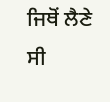ਜਿਥੋਂ ਲੈਣੇ ਸੀ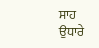ਸਾਹ ਉਧਾਰੇ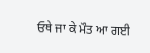ਓਥੇ ਜਾ ਕੇ ਮੌਤ ਆ ਗਈ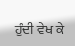ਹੁੰਦੀ ਵੇਖ ਕੇ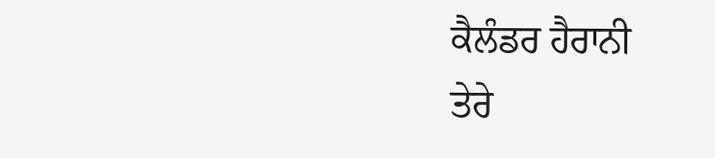ਕੈਲੰਡਰ ਹੈਰਾਨੀ
ਤੇਰੇ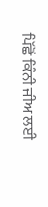ਪਿੱਛੋਂ ਕਿੰਨੀ ਜੀਅ ਲਈ